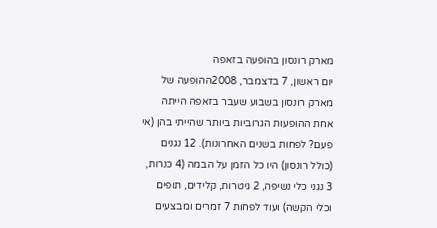מארק רונסון בהופעה בזאפה
יום ראשון, 7 בדצמבר, 2008ההופעה של מארק רונסון בשבוע שעבר בזאפה הייתה אחת ההופעות הגרוביות ביותר שהייתי בהן (אי פעם? לפחות בשנים האחרונות). 12 נגנים (כולל רונסון) היו כל הזמן על הבמה (4 כנרות, 3 נגני כלי נשיפה, 2 גיטרות, קלידים, תופים וכלי הקשה) ועוד לפחות 7 זמרים ומבצעים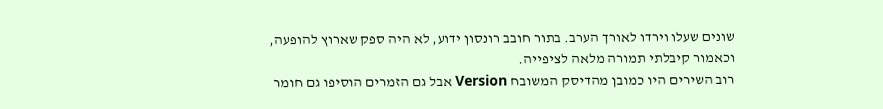שונים שעלו וירדו לאורך הערב. בתור חובב רונסון ידוע, לא היה ספק שארוץ להופעה, וכאמור קיבלתי תמורה מלאה לציפייה.
רוב השירים היו כמובן מהדיסק המשובח Version אבל גם הזמרים הוסיפו גם חומר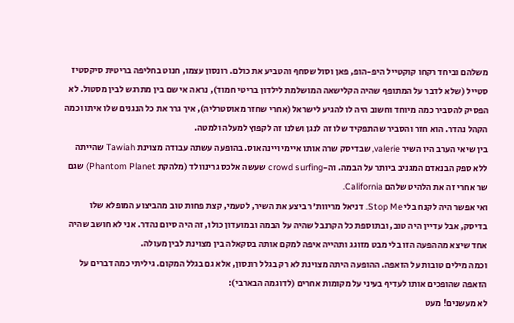משלהם וביחד רקחו קוקטייל היפ-הופ, פאן וסול שסחף והטביע את כולם. רונסון עצמו, חנוט בחליפה בריטית סיקסטיז סטייל (שלא לדבר על המתופף שהיה הקלישאה המושלמת לילדון בריטי חמוד), נראה אי שם בין מתרגש לבין מסטול. לא הפסיק להסביר כמה מיוחד וחשוב היה לו להגיע לישראל (אחרי שחזר מאוסטרליה), איך גרר את כל הנגנים שלו איתו וכמה הקהל נהדר. הוא חזר והסביר שהתפקיד שלו זה לנגן ושלנו זה לקפוץ למעלה ולמטה.
בין שיאי הערב היו השיר valerie, שבדיסק שרה אותו איימי ויינהאוס. בהופעה עשתה עבודה מצוינת Tawiah שהייתה ללא ספק הבנאדם המגניב ביותר על הבמה. וה-crowd surfing שעשה אלכס גרינוולד (מלהקת Phantom Planet) שגם שר אחרי זה את הלהיט שלהם California.
ואי אפשר היה לקנח בלי Stop Me. דניאל מריוות'ר ביצע את השיר, לטעמי, קצת פחות טוב מהביצוע המופלא שלו בדיסק, אבל עדיין היה טוב, ובתוספת כל הקרנבל שהיה על הבמה ובמועדון כולו, זה היה סיום נהדר. אני לא חושב שהיה אחד שיצא מההפעה הזו בלי מבט מזוגג ותהייה איפה למקם אותה בסקאלה בין מצוינת לבין מעולה.
וכמה מילים טובות על הזאפה. ההופעה היתה מצוינת לא רק בגלל רונסון, אלא גם בגלל המקום. גיליתי כמה דברים על הזאפה שהופכים אותו לעדיף בעיני על מקומות אחרים (לדוגמה הבארבי):
לא מעשנים! מעט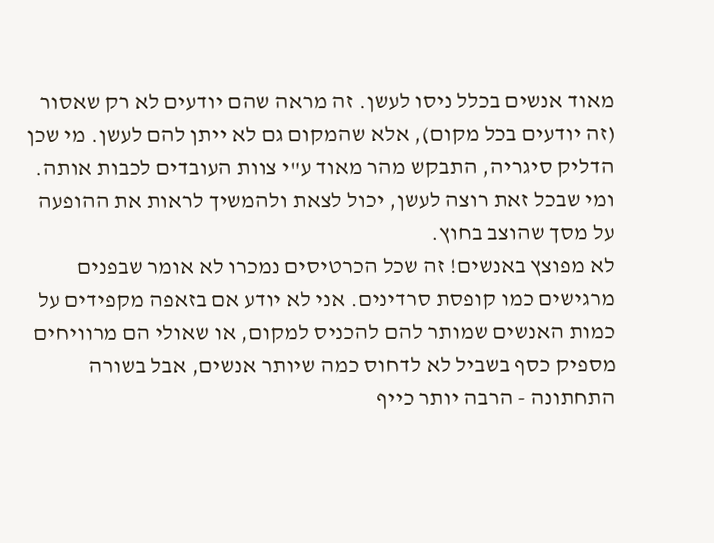מאוד אנשים בכלל ניסו לעשן. זה מראה שהם יודעים לא רק שאסור (זה יודעים בכל מקום), אלא שהמקום גם לא ייתן להם לעשן. מי שכן הדליק סיגריה, התבקש מהר מאוד ע"י צוות העובדים לכבות אותה. ומי שבכל זאת רוצה לעשן, יכול לצאת ולהמשיך לראות את ההופעה על מסך שהוצב בחוץ.
לא מפוצץ באנשים! זה שכל הכרטיסים נמכרו לא אומר שבפנים מרגישים כמו קופסת סרדינים. אני לא יודע אם בזאפה מקפידים על כמות האנשים שמותר להם להכניס למקום, או שאולי הם מרוויחים מספיק כסף בשביל לא לדחוס כמה שיותר אנשים, אבל בשורה התחתונה - הרבה יותר כייף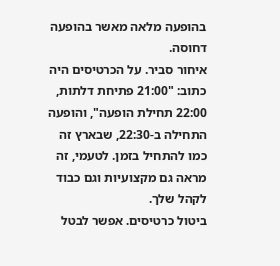בהופעה מלאה מאשר בהופעה דחוסה.
איחור סביר. על הכרטיסים היה כתוב: "21:00 פתיחת דלתות, 22:00 תחילת הופעה", והופעה התחילה ב-22:30, שבארץ זה כמו להתחיל בזמן. לטעמי, זה מראה גם מקצועיות וגם כבוד לקהל שלך.
ביטול כרטיסים. אפשר לבטל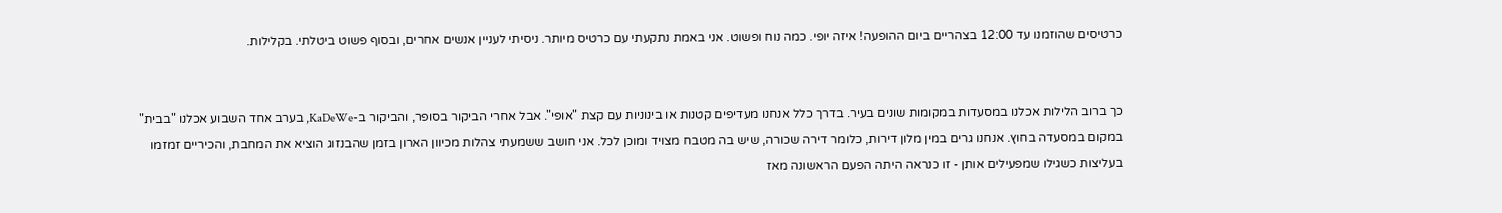כרטיסים שהוזמנו עד 12:00 בצהריים ביום ההופעה! איזה יופי. כמה נוח ופשוט. אני באמת נתקעתי עם כרטיס מיותר. ניסיתי לעניין אנשים אחרים, ובסוף פשוט ביטלתי. בקלילות.


כך ברוב הלילות אכלנו במסעדות במקומות שונים בעיר. בדרך כלל אנחנו מעדיפים קטנות או בינוניות עם קצת "אופי". אבל אחרי הביקור בסופר, והביקור ב-KaDeWe, בערב אחד השבוע אכלנו "בבית" במקום במסעדה בחוץ. אנחנו גרים במין מלון דירות, כלומר דירה שכורה, שיש בה מטבח מצויד ומוכן לכל. אני חושב ששמעתי צהלות מכיוון הארון בזמן שהבנזוג הוציא את המחבת, והכיריים זמזמו בעליצות כשגילו שמפעילים אותן - זו כנראה היתה הפעם הראשונה מאז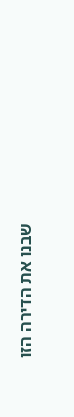שבנו את הדירה הזו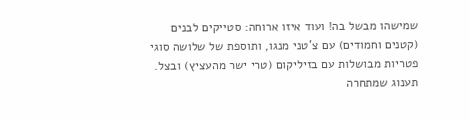שמישהו מבשל בה! ועוד איזו ארוחה: סטייקים לבנים (קטנים וחמודים) עם צ'טני מנגו, ותוספת של שלושה סוגי פטריות מבושלות עם בזיליקום (טרי ישר מהעציץ) ובצל. תענוג שמתחרה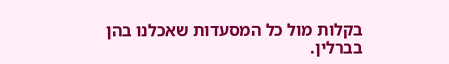בקלות מול כל המסעדות שאכלנו בהן בברלין.